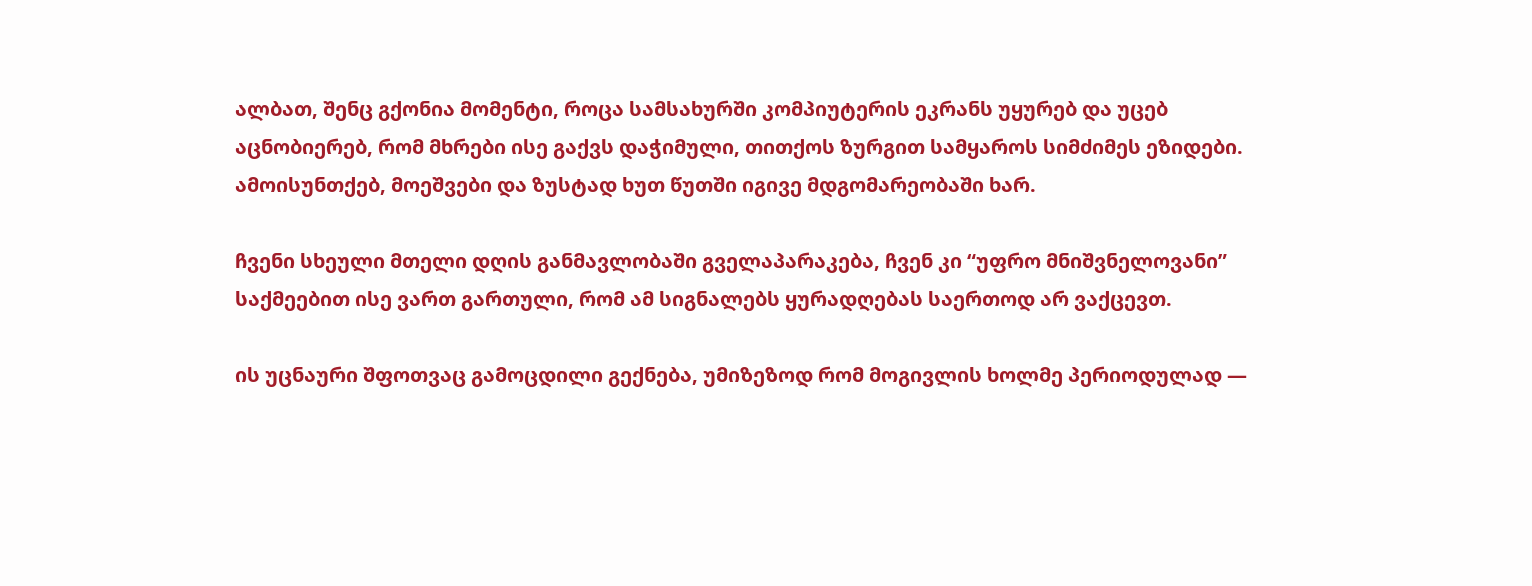ალბათ, შენც გქონია მომენტი, როცა სამსახურში კომპიუტერის ეკრანს უყურებ და უცებ აცნობიერებ, რომ მხრები ისე გაქვს დაჭიმული, თითქოს ზურგით სამყაროს სიმძიმეს ეზიდები. ამოისუნთქებ, მოეშვები და ზუსტად ხუთ წუთში იგივე მდგომარეობაში ხარ.

ჩვენი სხეული მთელი დღის განმავლობაში გველაპარაკება, ჩვენ კი “უფრო მნიშვნელოვანი” საქმეებით ისე ვართ გართული, რომ ამ სიგნალებს ყურადღებას საერთოდ არ ვაქცევთ.

ის უცნაური შფოთვაც გამოცდილი გექნება, უმიზეზოდ რომ მოგივლის ხოლმე პერიოდულად —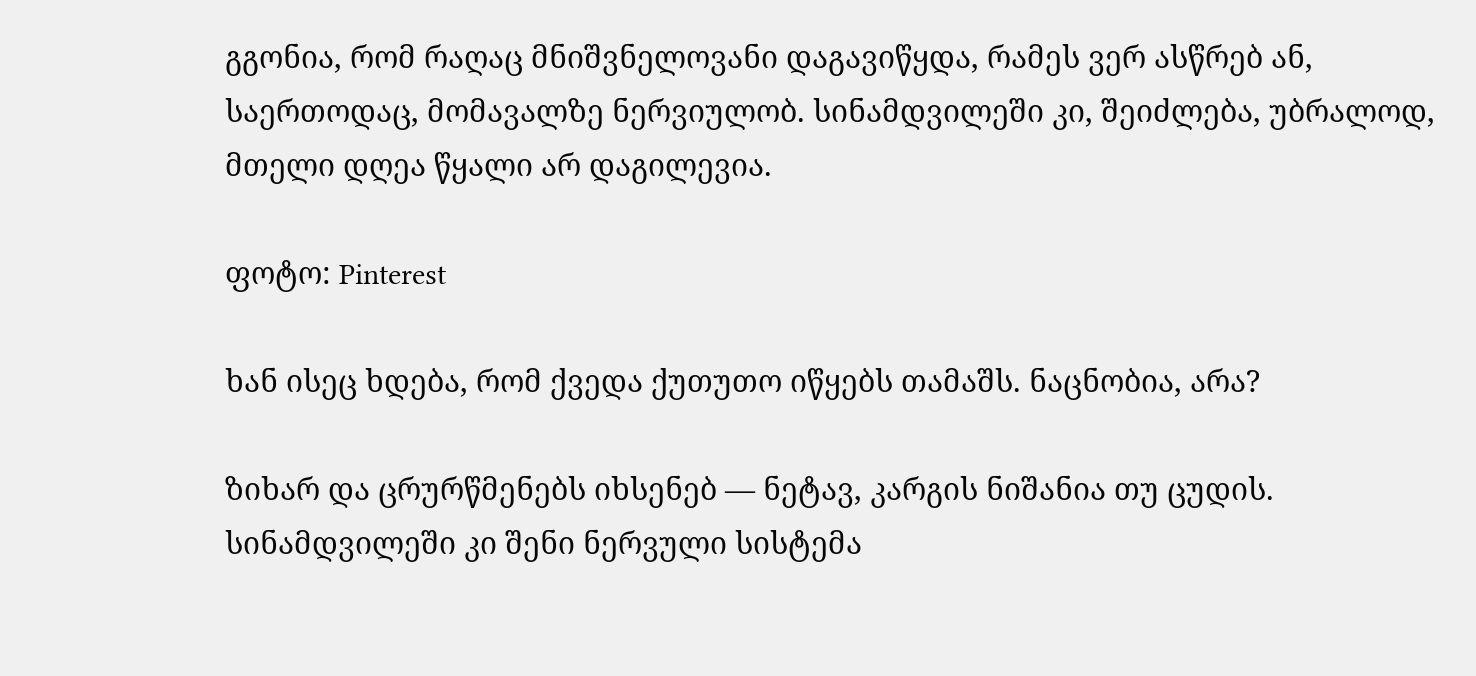გგონია, რომ რაღაც მნიშვნელოვანი დაგავიწყდა, რამეს ვერ ასწრებ ან, საერთოდაც, მომავალზე ნერვიულობ. სინამდვილეში კი, შეიძლება, უბრალოდ, მთელი დღეა წყალი არ დაგილევია.

ფოტო: Pinterest

ხან ისეც ხდება, რომ ქვედა ქუთუთო იწყებს თამაშს. ნაცნობია, არა?

ზიხარ და ცრურწმენებს იხსენებ — ნეტავ, კარგის ნიშანია თუ ცუდის. სინამდვილეში კი შენი ნერვული სისტემა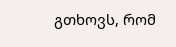გთხოვს, რომ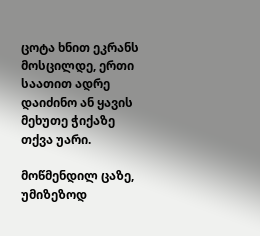ცოტა ხნით ეკრანს მოსცილდე, ერთი საათით ადრე დაიძინო ან ყავის მეხუთე ჭიქაზე თქვა უარი.

მოწმენდილ ცაზე, უმიზეზოდ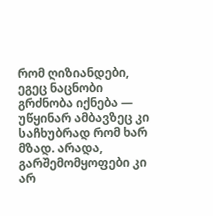რომ ღიზიანდები, ეგეც ნაცნობი გრძნობა იქნება — უწყინარ ამბავზეც კი საჩხუბრად რომ ხარ მზად. არადა, გარშემომყოფები კი არ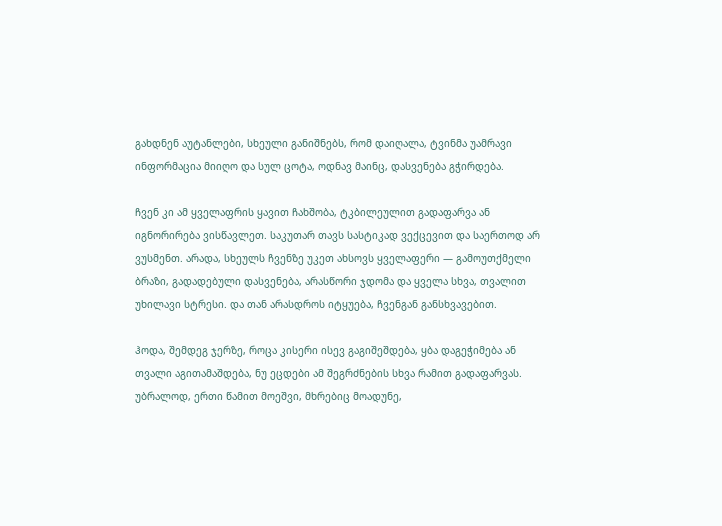გახდნენ აუტანლები, სხეული განიშნებს, რომ დაიღალა, ტვინმა უამრავი ინფორმაცია მიიღო და სულ ცოტა, ოდნავ მაინც, დასვენება გჭირდება.

ჩვენ კი ამ ყველაფრის ყავით ჩახშობა, ტკბილეულით გადაფარვა ან იგნორირება ვისწავლეთ. საკუთარ თავს სასტიკად ვექცევით და საერთოდ არ ვუსმენთ. არადა, სხეულს ჩვენზე უკეთ ახსოვს ყველაფერი — გამოუთქმელი ბრაზი, გადადებული დასვენება, არასწორი ჯდომა და ყველა სხვა, თვალით უხილავი სტრესი. და თან არასდროს იტყუება, ჩვენგან განსხვავებით.

ჰოდა, შემდეგ ჯერზე, როცა კისერი ისევ გაგიშეშდება, ყბა დაგეჭიმება ან თვალი აგითამაშდება, ნუ ეცდები ამ შეგრძნების სხვა რამით გადაფარვას. უბრალოდ, ერთი წამით მოეშვი, მხრებიც მოადუნე,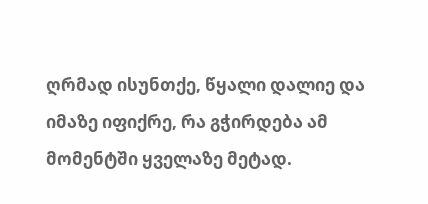ღრმად ისუნთქე, წყალი დალიე და იმაზე იფიქრე, რა გჭირდება ამ მომენტში ყველაზე მეტად.